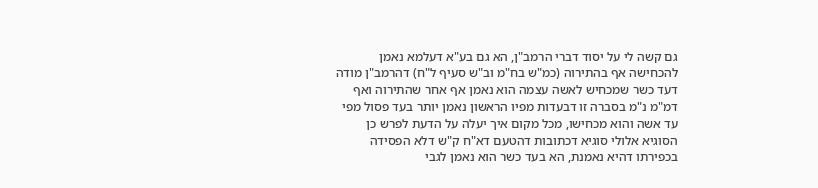גם קשה לי על יסוד דברי הרמב"ן, הא גם בע"א דעלמא נאמן להכחישה אף בהתירוה (כמ"ש בח"מ וב"ש סעיף ל"ח) דהרמב"ן מודה דעד כשר שמכחיש לאשה עצמה הוא נאמן אף אחר שהתירוה ואף דמ"מ נ"מ בסברה זו דבעדות מפיו הראשון נאמן יותר בעד פסול מפי עד אשה והוא מכחישו, מכל מקום איך יעלה על הדעת לפרש כן הסוגיא אלולי סוגיא דכתובות דהטעם דא"ח ק"ש דלא הפסידה בכפירתו דהיא נאמנת, הא בעד כשר הוא נאמן לגבי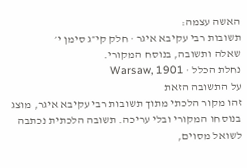האשה עצמה:
תשובות רבי עקיבא איגר · חלק קי״ג סימן י׳
שאלה ותשובה, בנוסח המקורי.
נחלת הכלל · Warsaw, 1901
על התשובה הזאת
זהו מקור הלכתי מתוך תשובות רבי עקיבא איגר, מוצג בנוסחו המקורי ובלי עריכה. תשובה הלכתית נכתבה לשואל מסוים,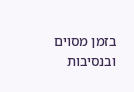בזמן מסוים ובנסיבות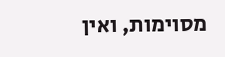מסוימות, ואין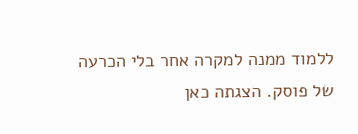ללמוד ממנה למקרה אחר בלי הכרעה של פוסק. הצגתה כאן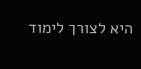היא לצורך לימוד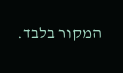המקור בלבד.